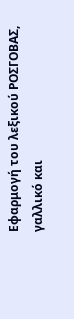Εφαρμογή του λεξικού ΡΟΣΓΟΒΑΣ, γαλλικό και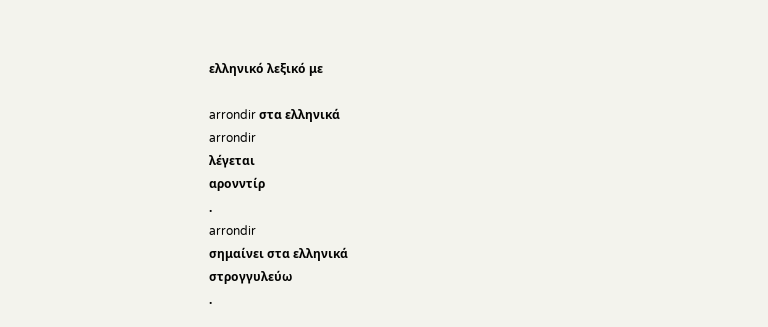ελληνικό λεξικό με

arrondir στα ελληνικά
arrondir
λέγεται
αρονντίρ
.
arrondir
σημαίνει στα ελληνικά
στρογγυλεύω
.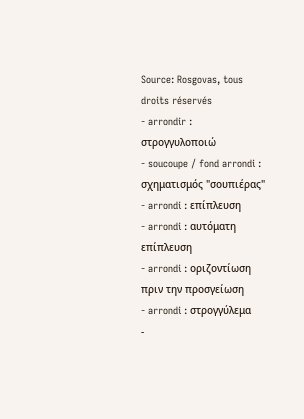Source: Rosgovas, tous droits réservés
- arrondir : στρογγυλοποιώ
- soucoupe / fond arrondi : σχηματισμός "σουπιέρας"
- arrondi : επίπλευση
- arrondi : αυτόματη επίπλευση
- arrondi : οριζοντίωση πριν την προσγείωση
- arrondi : στρογγύλεμα
-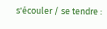s'écouler / se tendre :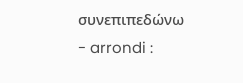συνεπιπεδώνω
- arrondi :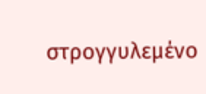στρογγυλεμένο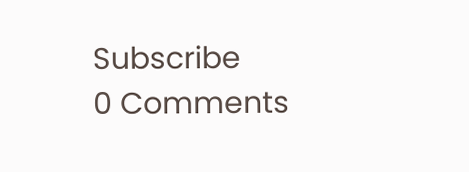Subscribe
0 Comments